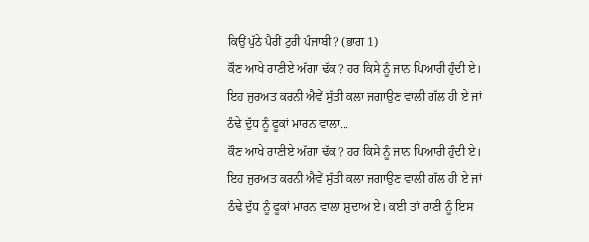ਕਿਉਂ ਪੁੱਠੇ ਪੈਰੀਂ ਟੁਰੀ ਪੰਜਾਬੀ? (ਭਾਗ 1)
ਕੌਣ ਆਖੇ ਰਾਣੀਏ ਅੱਗਾ ਢੱਕ? ਹਰ ਕਿਸੇ ਨੂੰ ਜਾਨ ਪਿਆਰੀ ਹੁੰਦੀ ਏ। ਇਹ ਜੁਰਅਤ ਕਰਨੀ ਐਵੇਂ ਸੁੱਤੀ ਕਲਾ ਜਗਾਉਣ ਵਾਲੀ ਗੱਲ ਹੀ ਏ ਜਾਂ ਠੰਢੇ ਦੁੱਧ ਨੂੰ ਫੂਕਾਂ ਮਾਰਨ ਵਾਲਾ...
ਕੌਣ ਆਖੇ ਰਾਣੀਏ ਅੱਗਾ ਢੱਕ? ਹਰ ਕਿਸੇ ਨੂੰ ਜਾਨ ਪਿਆਰੀ ਹੁੰਦੀ ਏ। ਇਹ ਜੁਰਅਤ ਕਰਨੀ ਐਵੇਂ ਸੁੱਤੀ ਕਲਾ ਜਗਾਉਣ ਵਾਲੀ ਗੱਲ ਹੀ ਏ ਜਾਂ ਠੰਢੇ ਦੁੱਧ ਨੂੰ ਫੂਕਾਂ ਮਾਰਨ ਵਾਲਾ ਸ਼ੁਦਾਅ ਏ। ਕਈ ਤਾਂ ਰਾਣੀ ਨੂੰ ਇਸ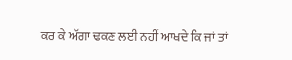ਕਰ ਕੇ ਅੱਗਾ ਢਕਣ ਲਈ ਨਹੀਂ ਆਖਦੇ ਕਿ ਜਾਂ ਤਾਂ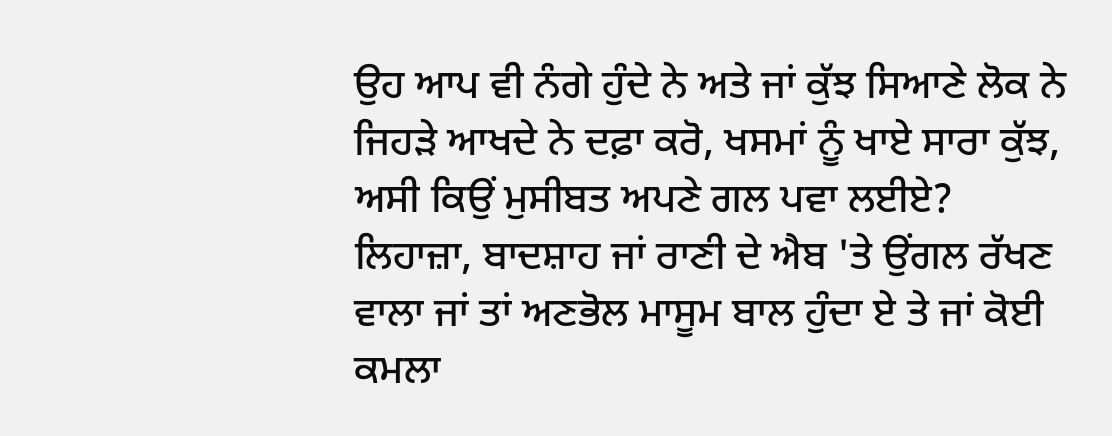ਉਹ ਆਪ ਵੀ ਨੰਗੇ ਹੁੰਦੇ ਨੇ ਅਤੇ ਜਾਂ ਕੁੱਝ ਸਿਆਣੇ ਲੋਕ ਨੇ ਜਿਹੜੇ ਆਖਦੇ ਨੇ ਦਫ਼ਾ ਕਰੋ, ਖਸਮਾਂ ਨੂੰ ਖਾਏ ਸਾਰਾ ਕੁੱਝ, ਅਸੀ ਕਿਉਂ ਮੁਸੀਬਤ ਅਪਣੇ ਗਲ ਪਵਾ ਲਈਏ?
ਲਿਹਾਜ਼ਾ, ਬਾਦਸ਼ਾਹ ਜਾਂ ਰਾਣੀ ਦੇ ਐਬ 'ਤੇ ਉਂਗਲ ਰੱਖਣ ਵਾਲਾ ਜਾਂ ਤਾਂ ਅਣਭੋਲ ਮਾਸੂਮ ਬਾਲ ਹੁੰਦਾ ਏ ਤੇ ਜਾਂ ਕੋਈ ਕਮਲਾ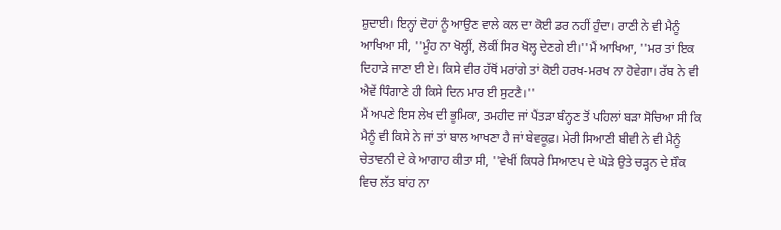ਸ਼ੁਦਾਈ। ਇਨ੍ਹਾਂ ਦੋਹਾਂ ਨੂੰ ਆਉਣ ਵਾਲੇ ਕਲ ਦਾ ਕੋਈ ਡਰ ਨਹੀਂ ਹੁੰਦਾ। ਰਾਣੀ ਨੇ ਵੀ ਮੈਨੂੰ ਆਖਿਆ ਸੀ, ''ਮੂੰਹ ਨਾ ਖੋਲ੍ਹੀਂ, ਲੋਕੀਂ ਸਿਰ ਖੋਲ੍ਹ ਦੇਣਗੇ ਈ।''ਮੈਂ ਆਖਿਆ, ''ਮਰ ਤਾਂ ਇਕ ਦਿਹਾੜੇ ਜਾਣਾ ਈ ਏ। ਕਿਸੇ ਵੀਰ ਹੱਥੋਂ ਮਰਾਂਗੇ ਤਾਂ ਕੋਈ ਹਰਖ-ਮਰਖ ਨਾ ਹੋਵੇਗਾ। ਰੱਬ ਨੇ ਵੀ ਐਵੇਂ ਧਿੰਗਾਣੇ ਹੀ ਕਿਸੇ ਦਿਨ ਮਾਰ ਈ ਸੁਟਣੈ।''
ਮੈਂ ਅਪਣੇ ਇਸ ਲੇਖ ਦੀ ਭੂਮਿਕਾ, ਤਮਹੀਦ ਜਾਂ ਪੈਂਤੜਾ ਬੰਨ੍ਹਣ ਤੋਂ ਪਹਿਲਾਂ ਬੜਾ ਸੋਚਿਆ ਸੀ ਕਿ ਮੈਨੂੰ ਵੀ ਕਿਸੇ ਨੇ ਜਾਂ ਤਾਂ ਬਾਲ ਆਖਣਾ ਹੈ ਜਾਂ ਬੇਵਕੂਫ਼। ਮੇਰੀ ਸਿਆਣੀ ਬੀਵੀ ਨੇ ਵੀ ਮੈਨੂੰ ਚੇਤਾਵਨੀ ਦੇ ਕੇ ਆਗਾਹ ਕੀਤਾ ਸੀ, ''ਵੇਖੀਂ ਕਿਧਰੇ ਸਿਆਣਪ ਦੇ ਘੋੜੇ ਉਤੇ ਚੜ੍ਹਨ ਦੇ ਸ਼ੌਕ ਵਿਚ ਲੱਤ ਬਾਂਹ ਨਾ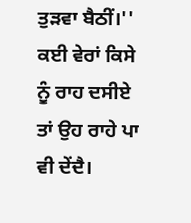ਤੁੜਵਾ ਬੈਠੀਂ।'' ਕਈ ਵੇਰਾਂ ਕਿਸੇ ਨੂੰ ਰਾਹ ਦਸੀਏ ਤਾਂ ਉਹ ਰਾਹੇ ਪਾ ਵੀ ਦੇਂਦੈ।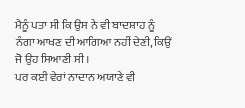ਮੈਨੂੰ ਪਤਾ ਸੀ ਕਿ ਉਸ ਨੇ ਵੀ ਬਾਦਸ਼ਾਹ ਨੂੰ ਨੰਗਾ ਆਖਣ ਦੀ ਆਗਿਆ ਨਹੀਂ ਦੇਣੀ, ਕਿਉਂ ਜੋ ਉਹ ਸਿਆਣੀ ਸੀ।
ਪਰ ਕਈ ਵੇਰਾਂ ਨਾਦਾਨ ਅਯਾਣੇ ਵੀ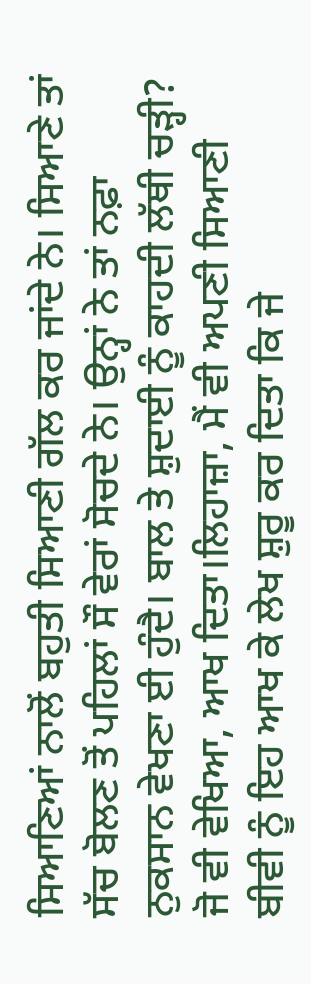ਸਿਆਣਿਆਂ ਨਾਲੋਂ ਬਹੁਤੀ ਸਿਆਣੀ ਗੱਲ ਕਰ ਜਾਂਦੇ ਨੇ। ਸਿਆਣੇ ਤਾਂ ਸੱਚ ਬੋਲਣ ਤੋਂ ਪਹਿਲਾਂ ਸੌ ਵੇਰਾਂ ਸੋਚਦੇ ਨੇ। ਉਨ੍ਹਾਂ ਨੇ ਤਾਂ ਨਫ਼ਾ ਨੁਕਸਾਨ ਵੇਖਣਾ ਈ ਹੁੰਦੈ। ਬਾਲ ਤੇ ਸ਼ੁਦਾਈ ਨੂੰ ਕਾਹਦੀ ਲੱਥੀ ਚੜ੍ਹੀ? ਜੋ ਵੀ ਵੇਖਿਆ, ਆਖ ਦਿਤਾ।ਲਿਹਾਜ਼ਾ, ਮੈਂ ਵੀ ਅਪਣੀ ਸਿਆਣੀ ਬੀਵੀ ਨੂੰ ਇਹ ਆਖ ਕੇ ਲੇਖ ਸ਼ੁਰੂ ਕਰ ਦਿਤਾ ਕਿ ਜੇ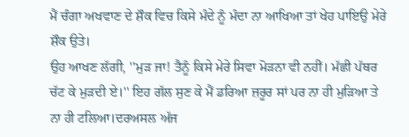ਮੈਂ ਚੰਗਾ ਅਖਵਾਣ ਦੇ ਸ਼ੌਕ ਵਿਚ ਕਿਸੇ ਮੰਦੇ ਨੂੰ ਮੰਦਾ ਨਾ ਆਖਿਆ ਤਾਂ ਖੇਹ ਪਾਇਉ ਮੇਰੇ ਸ਼ੌਕ ਉਤੇ।
ਉਹ ਆਖਣ ਲੱਗੀ, ''ਮੁੜ ਜਾ! ਤੈਨੂੰ ਕਿਸੇ ਮੇਰੇ ਸਿਵਾ ਮੋੜਨਾ ਵੀ ਨਹੀਂ। ਮੱਛੀ ਪੱਥਰ ਚੱਟ ਕੇ ਮੁੜਦੀ ਏ।'' ਇਹ ਗੱਲ ਸੁਣ ਕੇ ਮੈਂ ਡਰਿਆ ਜ਼ਰੂਰ ਸਾਂ ਪਰ ਨਾ ਹੀ ਮੁੜਿਆ ਤੇ ਨਾ ਹੀ ਟਲਿਆ।ਦਰਅਸਲ ਅੱਜ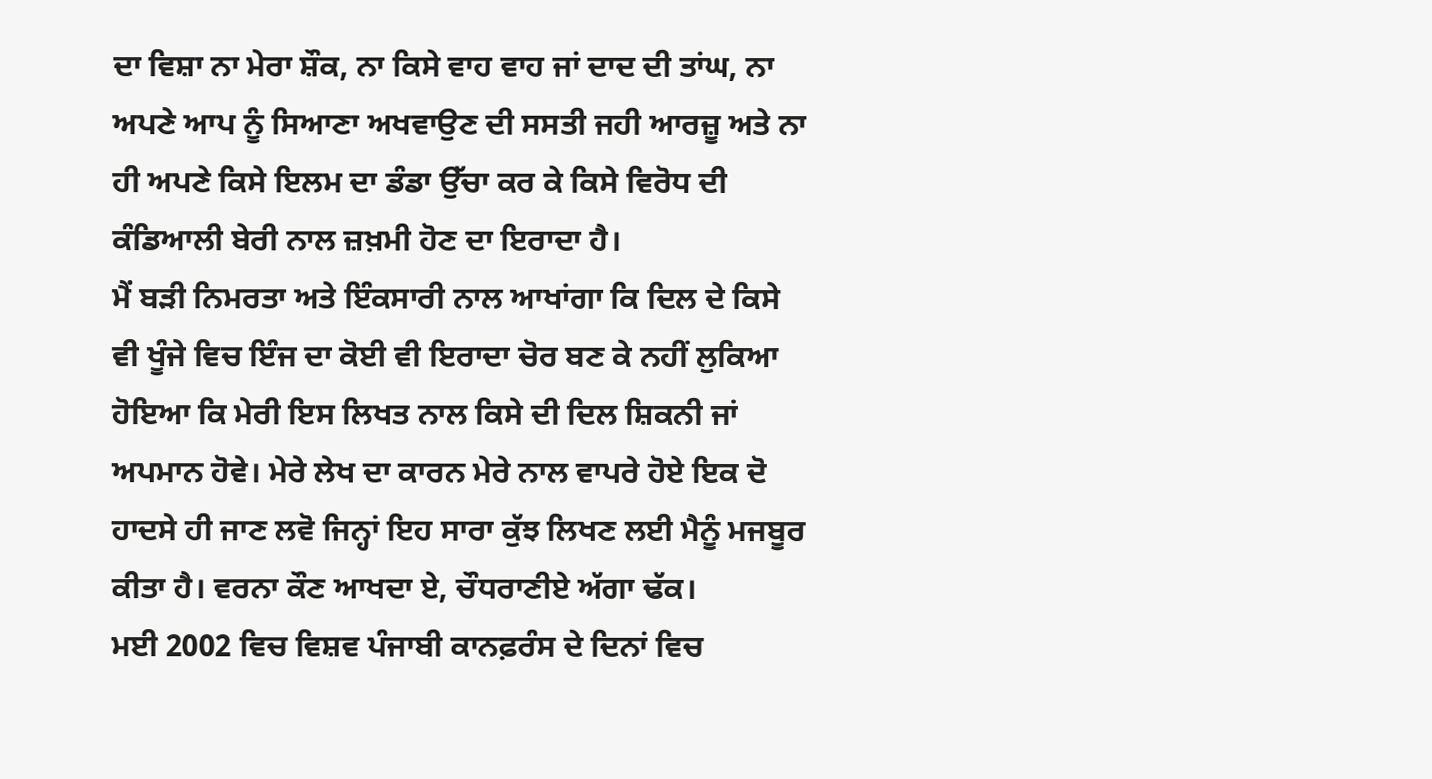ਦਾ ਵਿਸ਼ਾ ਨਾ ਮੇਰਾ ਸ਼ੌਕ, ਨਾ ਕਿਸੇ ਵਾਹ ਵਾਹ ਜਾਂ ਦਾਦ ਦੀ ਤਾਂਘ, ਨਾ ਅਪਣੇ ਆਪ ਨੂੰ ਸਿਆਣਾ ਅਖਵਾਉਣ ਦੀ ਸਸਤੀ ਜਹੀ ਆਰਜ਼ੂ ਅਤੇ ਨਾ ਹੀ ਅਪਣੇ ਕਿਸੇ ਇਲਮ ਦਾ ਡੰਡਾ ਉੱਚਾ ਕਰ ਕੇ ਕਿਸੇ ਵਿਰੋਧ ਦੀ ਕੰਡਿਆਲੀ ਬੇਰੀ ਨਾਲ ਜ਼ਖ਼ਮੀ ਹੋਣ ਦਾ ਇਰਾਦਾ ਹੈ।
ਮੈਂ ਬੜੀ ਨਿਮਰਤਾ ਅਤੇ ਇੰਕਸਾਰੀ ਨਾਲ ਆਖਾਂਗਾ ਕਿ ਦਿਲ ਦੇ ਕਿਸੇ ਵੀ ਖੂੰਜੇ ਵਿਚ ਇੰਜ ਦਾ ਕੋਈ ਵੀ ਇਰਾਦਾ ਚੋਰ ਬਣ ਕੇ ਨਹੀਂ ਲੁਕਿਆ ਹੋਇਆ ਕਿ ਮੇਰੀ ਇਸ ਲਿਖਤ ਨਾਲ ਕਿਸੇ ਦੀ ਦਿਲ ਸ਼ਿਕਨੀ ਜਾਂ ਅਪਮਾਨ ਹੋਵੇ। ਮੇਰੇ ਲੇਖ ਦਾ ਕਾਰਨ ਮੇਰੇ ਨਾਲ ਵਾਪਰੇ ਹੋਏ ਇਕ ਦੋ ਹਾਦਸੇ ਹੀ ਜਾਣ ਲਵੋ ਜਿਨ੍ਹਾਂ ਇਹ ਸਾਰਾ ਕੁੱਝ ਲਿਖਣ ਲਈ ਮੈਨੂੰ ਮਜਬੂਰ ਕੀਤਾ ਹੈ। ਵਰਨਾ ਕੌਣ ਆਖਦਾ ਏ, ਚੌਧਰਾਣੀਏ ਅੱਗਾ ਢੱਕ।
ਮਈ 2002 ਵਿਚ ਵਿਸ਼ਵ ਪੰਜਾਬੀ ਕਾਨਫ਼ਰੰਸ ਦੇ ਦਿਨਾਂ ਵਿਚ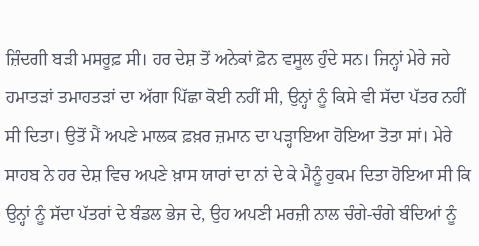ਜ਼ਿੰਦਗੀ ਬੜੀ ਮਸਰੂਫ਼ ਸੀ। ਹਰ ਦੇਸ਼ ਤੋਂ ਅਨੇਕਾਂ ਫ਼ੋਨ ਵਸੂਲ ਹੁੰਦੇ ਸਨ। ਜਿਨ੍ਹਾਂ ਮੇਰੇ ਜਹੇ ਹਮਾਤੜਾਂ ਤਮਾਹਤੜਾਂ ਦਾ ਅੱਗਾ ਪਿੱਛਾ ਕੋਈ ਨਹੀਂ ਸੀ, ਉਨ੍ਹਾਂ ਨੂੰ ਕਿਸੇ ਵੀ ਸੱਦਾ ਪੱਤਰ ਨਹੀਂ ਸੀ ਦਿਤਾ। ਉਤੋਂ ਮੈਂ ਅਪਣੇ ਮਾਲਕ ਫ਼ਖ਼ਰ ਜ਼ਮਾਨ ਦਾ ਪੜ੍ਹਾਇਆ ਹੋਇਆ ਤੋਤਾ ਸਾਂ। ਮੇਰੇ ਸਾਹਬ ਨੇ ਹਰ ਦੇਸ਼ ਵਿਚ ਅਪਣੇ ਖ਼ਾਸ ਯਾਰਾਂ ਦਾ ਨਾਂ ਦੇ ਕੇ ਮੈਨੂੰ ਹੁਕਮ ਦਿਤਾ ਹੋਇਆ ਸੀ ਕਿ ਉਨ੍ਹਾਂ ਨੂੰ ਸੱਦਾ ਪੱਤਰਾਂ ਦੇ ਬੰਡਲ ਭੇਜ ਦੇ, ਉਹ ਅਪਣੀ ਮਰਜ਼ੀ ਨਾਲ ਚੰਗੇ-ਚੰਗੇ ਬੰਦਿਆਂ ਨੂੰ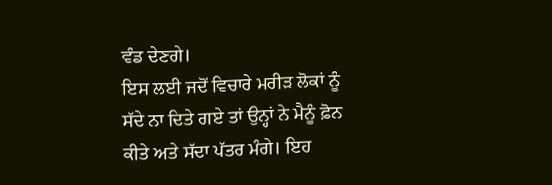ਵੰਡ ਦੇਣਗੇ।
ਇਸ ਲਈ ਜਦੋਂ ਵਿਚਾਰੇ ਮਰੀੜ ਲੋਕਾਂ ਨੂੰ ਸੱਦੇ ਨਾ ਦਿਤੇ ਗਏ ਤਾਂ ਉਨ੍ਹਾਂ ਨੇ ਮੈਨੂੰ ਫ਼ੋਨ ਕੀਤੇ ਅਤੇ ਸੱਦਾ ਪੱਤਰ ਮੰਗੇ। ਇਹ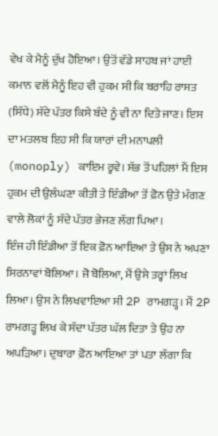ਵੇਖ ਕੇ ਮੈਨੂੰ ਦੁੱਖ ਹੋਇਆ। ਉਤੋਂ ਵੱਡੇ ਸਾਹਬ ਜਾਂ ਹਾਈ ਕਮਾਨ ਵਲੋਂ ਮੈਨੂੰ ਇਹ ਵੀ ਹੁਕਮ ਸੀ ਕਿ ਬਰਾਹਿ ਰਾਸਤ (ਸਿੱਧੇ) ਸੱਦੇ ਪੱਤਰ ਕਿਸੇ ਬੰਦੇ ਨੂੰ ਵੀ ਨਾ ਦਿਤੇ ਜਾਣ। ਇਸ ਦਾ ਮਤਲਬ ਇਹ ਸੀ ਕਿ ਯਾਰਾਂ ਦੀ ਮਨਾਪਲੀ (monoply) ਕਾਇਮ ਰ੍ਹਵੇ। ਸੱਭ ਤੋਂ ਪਹਿਲਾਂ ਮੈਂ ਇਸ ਹੁਕਮ ਦੀ ਉਲੰਘਣਾ ਕੀਤੀ ਤੇ ਇੰਡੀਆ ਤੋਂ ਫ਼ੋਨ ਉਤੇ ਮੰਗਣ ਵਾਲੇ ਲੋਕਾਂ ਨੂੰ ਸੱਦੇ ਪੱਤਰ ਭੇਜਣ ਲੱਗ ਪਿਆ।
ਇੰਜ ਹੀ ਇੰਡੀਆ ਤੋਂ ਇਕ ਫ਼ੋਨ ਆਇਆ ਤੇ ਉਸ ਨੇ ਅਪਣਾ ਸਿਰਨਾਵਾਂ ਬੋਲਿਆ। ਜੋ ਬੋਲਿਆ, ਮੈਂ ਉਸੇ ਤਰ੍ਹਾਂ ਲਿਖ ਲਿਆ। ਉਸ ਨੇ ਲਿਖਵਾਇਆ ਸੀ 2P ਰਾਮਗੜ੍ਹ। ਮੈਂ 2P ਰਾਮਗੜ੍ਹ ਲਿਖ ਕੇ ਸੱਦਾ ਪੱਤਰ ਘੱਲ ਦਿਤਾ ਤੇ ਉਹ ਨਾ ਅਪੜਿਆ। ਦੁਬਾਰਾ ਫ਼ੋਨ ਆਇਆ ਤਾਂ ਪਤਾ ਲੱਗਾ ਕਿ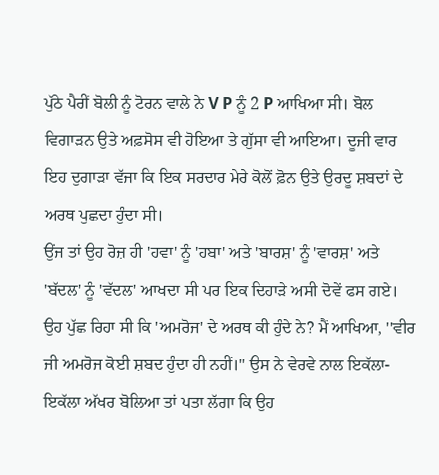ਪੁੱਠੇ ਪੈਰੀਂ ਬੋਲੀ ਨੂੰ ਟੋਰਨ ਵਾਲੇ ਨੇ V P ਨੂੰ 2 P ਆਖਿਆ ਸੀ। ਬੋਲ ਵਿਗਾੜਨ ਉਤੇ ਅਫ਼ਸੋਸ ਵੀ ਹੋਇਆ ਤੇ ਗੁੱਸਾ ਵੀ ਆਇਆ। ਦੂਜੀ ਵਾਰ ਇਹ ਦੁਗਾੜਾ ਵੱਜਾ ਕਿ ਇਕ ਸਰਦਾਰ ਮੇਰੇ ਕੋਲੋਂ ਫ਼ੋਨ ਉਤੇ ਉਰਦੂ ਸ਼ਬਦਾਂ ਦੇ ਅਰਥ ਪੁਛਦਾ ਹੁੰਦਾ ਸੀ।
ਉਂਜ ਤਾਂ ਉਹ ਰੋਜ਼ ਹੀ 'ਹਵਾ' ਨੂੰ 'ਹਬਾ' ਅਤੇ 'ਬਾਰਸ਼' ਨੂੰ 'ਵਾਰਸ਼' ਅਤੇ 'ਬੱਦਲ' ਨੂੰ 'ਵੱਦਲ' ਆਖਦਾ ਸੀ ਪਰ ਇਕ ਦਿਹਾੜੇ ਅਸੀ ਦੋਵੇਂ ਫਸ ਗਏ। ਉਹ ਪੁੱਛ ਰਿਹਾ ਸੀ ਕਿ 'ਅਮਰੋਜ' ਦੇ ਅਰਥ ਕੀ ਹੁੰਦੇ ਨੇ? ਮੈਂ ਆਖਿਆ, ''ਵੀਰ ਜੀ ਅਮਰੋਜ ਕੋਈ ਸ਼ਬਦ ਹੁੰਦਾ ਹੀ ਨਹੀਂ।'' ਉਸ ਨੇ ਵੇਰਵੇ ਨਾਲ ਇਕੱਲਾ-ਇਕੱਲਾ ਅੱਖਰ ਬੋਲਿਆ ਤਾਂ ਪਤਾ ਲੱਗਾ ਕਿ ਉਹ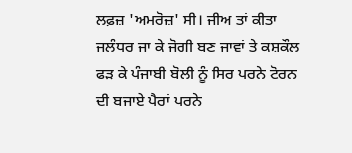ਲਫ਼ਜ਼ 'ਅਮਰੋਜ਼' ਸੀ। ਜੀਅ ਤਾਂ ਕੀਤਾ ਜਲੰਧਰ ਜਾ ਕੇ ਜੋਗੀ ਬਣ ਜਾਵਾਂ ਤੇ ਕਸ਼ਕੌਲ ਫੜ ਕੇ ਪੰਜਾਬੀ ਬੋਲੀ ਨੂੰ ਸਿਰ ਪਰਨੇ ਟੋਰਨ ਦੀ ਬਜਾਏ ਪੈਰਾਂ ਪਰਨੇ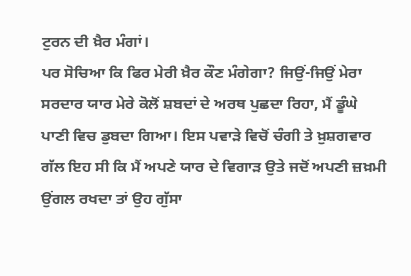ਟੁਰਨ ਦੀ ਖ਼ੈਰ ਮੰਗਾਂ।
ਪਰ ਸੋਚਿਆ ਕਿ ਫਿਰ ਮੇਰੀ ਖ਼ੈਰ ਕੌਣ ਮੰਗੇਗਾ? ਜਿਉਂ-ਜਿਉਂ ਮੇਰਾ ਸਰਦਾਰ ਯਾਰ ਮੇਰੇ ਕੋਲੋਂ ਸ਼ਬਦਾਂ ਦੇ ਅਰਥ ਪੁਛਦਾ ਰਿਹਾ, ਮੈਂ ਡੂੰਘੇ ਪਾਣੀ ਵਿਚ ਡੁਬਦਾ ਗਿਆ। ਇਸ ਪਵਾੜੇ ਵਿਚੋਂ ਚੰਗੀ ਤੇ ਖ਼ੁਸ਼ਗਵਾਰ ਗੱਲ ਇਹ ਸੀ ਕਿ ਮੈਂ ਅਪਣੇ ਯਾਰ ਦੇ ਵਿਗਾੜ ਉਤੇ ਜਦੋਂ ਅਪਣੀ ਜ਼ਖ਼ਮੀ ਉਂਗਲ ਰਖਦਾ ਤਾਂ ਉਹ ਗੁੱਸਾ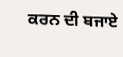ਕਰਨ ਦੀ ਬਜਾਏ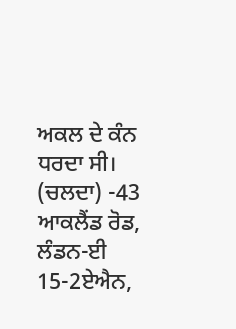ਅਕਲ ਦੇ ਕੰਨ ਧਰਦਾ ਸੀ। (ਚਲਦਾ) -43 ਆਕਲੈਂਡ ਰੋਡ, ਲੰਡਨ-ਈ 15-2ਏਐਨ,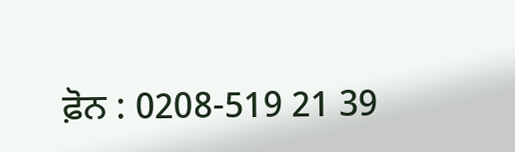ਫ਼ੋਨ : 0208-519 21 39